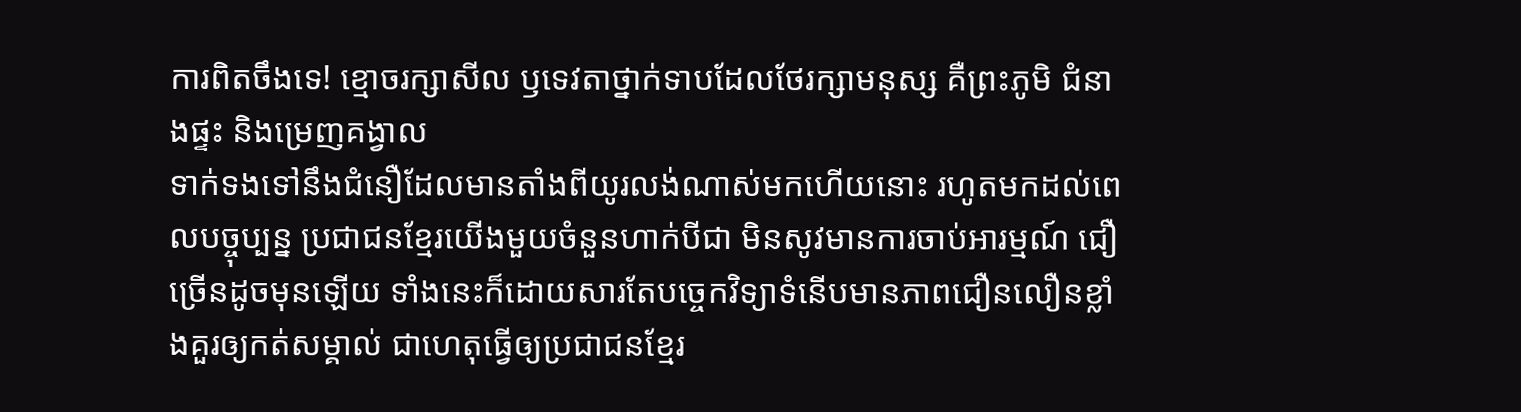ការពិតចឹងទេ! ខ្មោចរក្សាសីល ឫទេវតាថ្នាក់ទាបដែលថែរក្សាមនុស្ស គឺព្រះភូមិ ជំនាងផ្ទះ និងម្រេញគង្វាល
ទាក់ទងទៅនឹងជំនឿដែលមានតាំងពីយូរលង់ណាស់មកហើយនោះ រហូតមកដល់ពេលបច្ចុប្បន្ន ប្រជាជនខ្មែរយើងមួយចំនួនហាក់បីជា មិនសូវមានការចាប់អារម្មណ៍ ជឿច្រើនដូចមុនឡើយ ទាំងនេះក៏ដោយសារតែបច្ចេកវិទ្យាទំនើបមានភាពជឿនលឿនខ្លាំងគួរឲ្យកត់សម្គាល់ ជាហេតុធ្វើឲ្យប្រជាជនខ្មែរ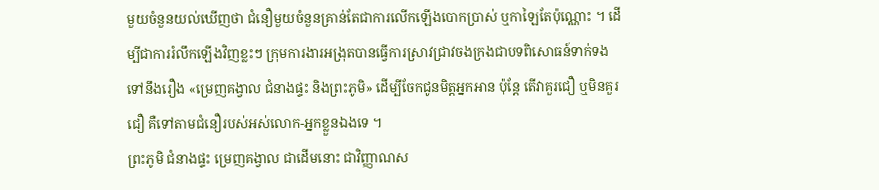មួយចំនួនយល់ឃើញថា ជំនឿមួយចំនួនគ្រាន់តែជាការលើកឡើងបោកប្រាស់ ឬកាឡៃតែប៉ុណ្ណោះ ។ ដើម្បីជាការរំលឹកឡើងវិញខ្លះៗ ក្រុមការងារអង្រុតបានធ្វើការស្រាវជ្រាវចងក្រងជាបទពិសោធន៍ទាក់ទងទៅនឹងរឿង «ម្រេញគង្វាល ជំនាងផ្ទះ និងព្រះភូមិ» ដើម្បីចែកជូនមិត្តអ្នកអាន ប៉ុន្តែ តើវាគួរជឿ ឬមិនគួរជឿ គឺទៅតាមជំនឿរបស់អស់លោក-អ្នកខ្លួនឯងទេ ។
ព្រះភូមិ ជំនាងផ្ទះ ម្រេញគង្វាល ជាដើមនោះ ជាវិញ្ញាណស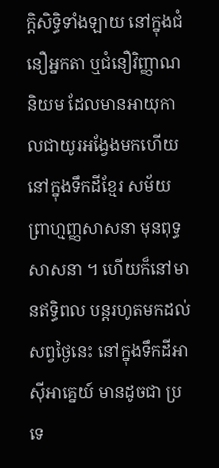ក្តិសិទ្ធិទាំងឡាយ នៅក្នុងជំនឿអ្នកតា ឬជំនឿវិញ្ញាណនិយម ដែលមានអាយុកាលជាយូរអង្វែងមកហើយ នៅក្នុងទឹកដីខ្មែរ សម័យព្រាហ្មញ្ញសាសនា មុនពុទ្ធសាសនា ។ ហើយក៏នៅមានឥទ្ធិពល បន្តរហូតមកដល់សព្វថ្ងៃនេះ នៅក្នុងទឹកដីអាស៊ីអាគ្នេយ៍ មានដូចជា ប្រទេ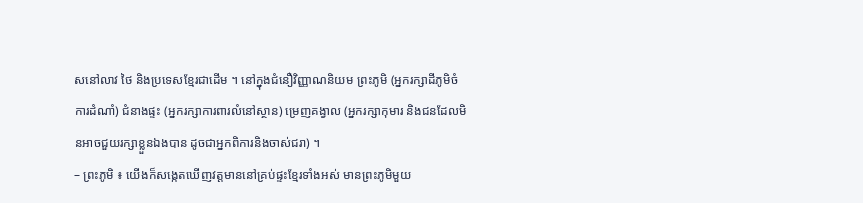សនៅលាវ ថៃ និងប្រទេសខ្មែរជាដើម ។ នៅក្នុងជំនឿវិញ្ញាណនិយម ព្រះភូមិ (អ្នករក្សាដីភូមិចំការដំណាំ) ជំនាងផ្ទះ (អ្នករក្សាការពារលំនៅស្ថាន) ម្រេញគង្វាល (អ្នករក្សាកុមារ និងជនដែលមិនអាចជួយរក្សាខ្លួនឯងបាន ដូចជាអ្នកពិការនិងចាស់ជរា) ។
– ព្រះភូមិ ៖ យើងក៏សង្កេតឃើញវត្តមាននៅគ្រប់ផ្ទះខ្មែរទាំងអស់ មានព្រះភូមិមួយ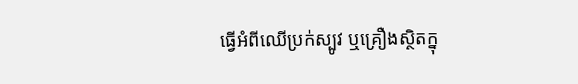ធ្វើអំពីឈើប្រក់ស្បូវ ឬគ្រឿងស្ថិតក្នុ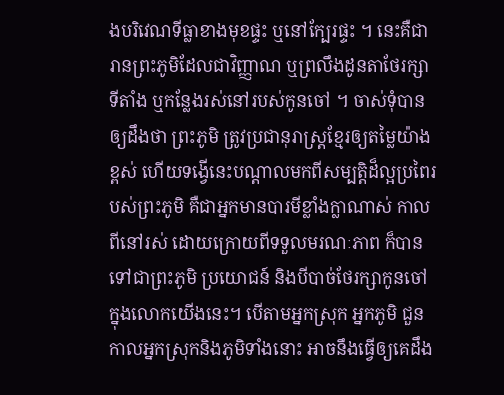ងបរិវេណទីធ្លាខាងមុខផ្ទះ ឬនៅក្បែរផ្ទះ ។ នេះគឺជារានព្រះភូមិដែលជាវិញ្ញាណ ឬព្រលឹងដូនតាថែរក្សាទីតាំង ឬកន្លែងរស់នៅរបស់កូនចៅ ។ ចាស់ទុំបានឲ្យដឹងថា ព្រះភូមិ ត្រូវប្រជានុរាស្ត្រខ្មែរឲ្យតម្លៃយ៉ាងខ្ពស់ ហើយទង្វើនេះបណ្តាលមកពីសម្បត្តិដ៏ល្អប្រពៃរបស់ព្រះភូមិ គឺជាអ្នកមានបារមីខ្លាំងក្លាណាស់ កាលពីនៅរស់ ដោយក្រោយពីទទួលមរណៈភាព ក៏បានទៅជាព្រះភូមិ ប្រយោជន៍ និងបីបាច់ថែរក្សាកូនចៅ ក្នុងលោកយើងនេះ។ បើតាមអ្នកស្រុក អ្នកភូមិ ជួនកាលអ្នកស្រុកនិងភូមិទាំងនោះ អាចនឹងធ្វើឲ្យគេដឹង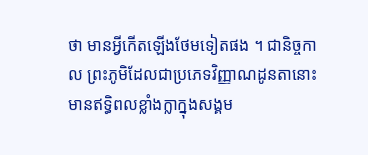ថា មានអ្វីកើតឡើងថែមទៀតផង ។ ជានិច្ចកាល ព្រះភូមិដែលជាប្រភេទវិញ្ញាណដូនតានោះ មានឥទ្ធិពលខ្លាំងក្លាក្នុងសង្គម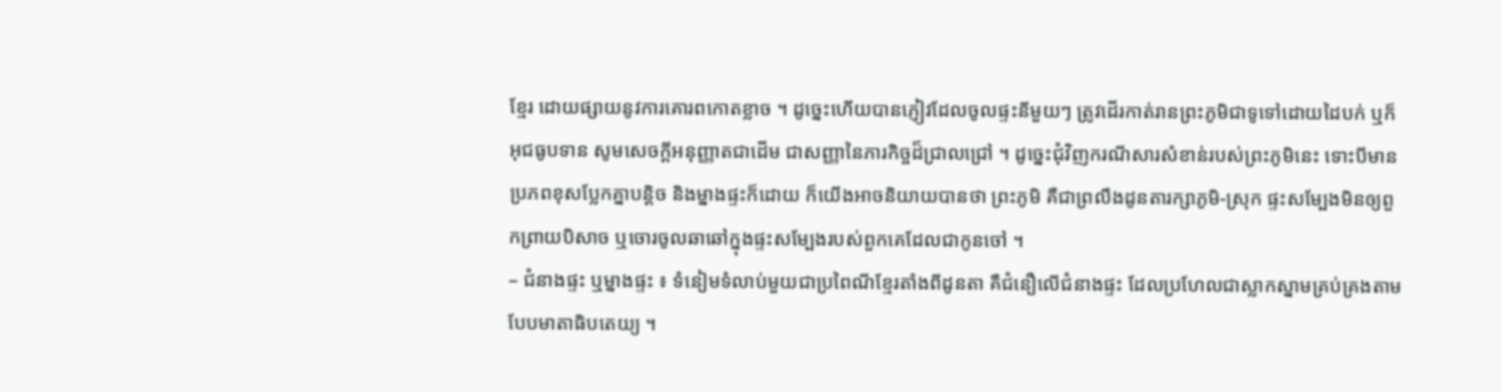ខ្មែរ ដោយផ្សាយនូវការគោរពកោតខ្លាច ។ ដូច្នេះហើយបានភ្ញៀវដែលចូលផ្ទះនីមួយៗ ត្រូវដើរកាត់រានព្រះភូមិជាទូទៅដោយដៃបក់ ឬក៏អុជធូបទាន សូមសេចក្តីអនុញ្ញាតជាដើម ជាសញ្ញានៃភារកិច្ចដ៏ជ្រាលជ្រៅ ។ ដូច្នេះជុំវិញករណីសារសំខាន់របស់ព្រះភូមិនេះ ទោះបីមានប្រភពខុសប្លែកគ្នាបន្តិច និងម្នាងផ្ទះក៏ដោយ ក៏យើងអាចនិយាយបានថា ព្រះភូមិ គឺជាព្រលឹងដូនតារក្សាភូមិ-ស្រុក ផ្ទះសម្បែងមិនឲ្យពួកព្រាយបិសាច ឬចោរចូលឆាឆៅក្នុងផ្ទះសម្បែងរបស់ពួកគេដែលជាកូនចៅ ។
– ជំនាងផ្ទះ ឬម្នាងផ្ទះ ៖ ទំនៀមទំលាប់មួយជាប្រពៃណីខ្មែរតាំងពីដូនតា គឺជំនឿលើជំនាងផ្ទះ ដែលប្រហែលជាស្លាកស្នាមគ្រប់គ្រងតាមបែបមាតាធិបតេយ្យ ។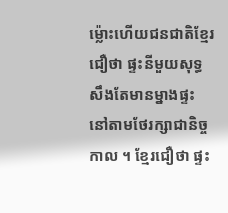ម្ល៉ោះហើយជនជាតិខ្មែរជឿថា ផ្ទះនីមួយសុទ្ធសឹងតែមានម្នាងផ្ទះ នៅតាមថែរក្សាជានិច្ចកាល ។ ខ្មែរជឿថា ផ្ទះ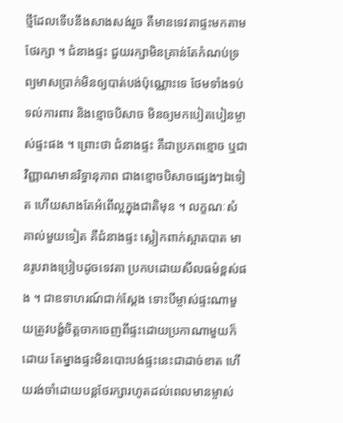ថ្មីដែលទើបនឹងសាងសង់រួច គឺមានទេវតាផ្ទះមកតាមថែរក្សា ។ ជំនាងផ្ទះ ជួយរក្សាមិនគ្រាន់តែកំណប់ទ្រព្យមាសប្រាក់មិនឲ្យបាត់បង់ប៉ុណ្ណោះទេ ថែមទាំងទប់ទល់ការពារ និងខ្មោចបិសាច មិនឲ្យមកបៀតបៀនម្ចាស់ផ្ទះផង ។ ព្រោះថា ជំនាងផ្ទះ គឺជាប្រភពខ្មោច ឬជាវិញ្ញាណមានរិទ្ធានុភាព ជាងខ្មោចបិសាចផ្សេងៗឯទៀត ហើយសាងតែអំពើល្អក្នុងជាតិមុន ។ លក្ខណៈសំគាល់មួយទៀត គឺជំនាងផ្ទះ ស្លៀកពាក់ស្អាតបាត មានរូបរាងប្រៀបដូចទេវតា ប្រកបដោយសីលធម៌ខ្ពស់ផង ។ ជាឧទាហរណ៍ជាក់ស្តែង ទោះបីម្ចាស់ផ្ទះណាមួយត្រូវបង្ខំចិត្តចាកចេញពីផ្ទះដោយប្រកាណាមួយក៏ដោយ តែម្នាងផ្ទះមិនបោះបង់ផ្ទះនេះជាដាច់ខាត ហើយរង់ចាំដោយបន្តថែរក្សារហូតដល់ពេលមានម្ចាស់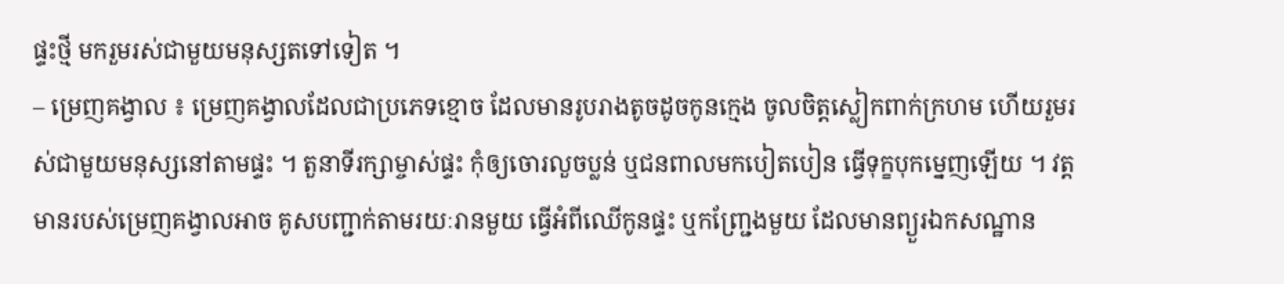ផ្ទះថ្មី មករួមរស់ជាមួយមនុស្សតទៅទៀត ។
– ម្រេញគង្វាល ៖ ម្រេញគង្វាលដែលជាប្រភេទខ្មោច ដែលមានរូបរាងតូចដូចកូនក្មេង ចូលចិត្តស្លៀកពាក់ក្រហម ហើយរួមរស់ជាមួយមនុស្សនៅតាមផ្ទះ ។ តួនាទីរក្សាម្ចាស់ផ្ទះ កុំឲ្យចោរលួចប្លន់ ឬជនពាលមកបៀតបៀន ធ្វើទុក្ខបុកម្នេញឡើយ ។ វត្តមានរបស់ម្រេញគង្វាលអាច គូសបញ្ជាក់តាមរយៈរានមួយ ធ្វើអំពីឈើកូនផ្ទះ ឬកញ្ជ្រែងមួយ ដែលមានព្យួរឯកសណ្ឋាន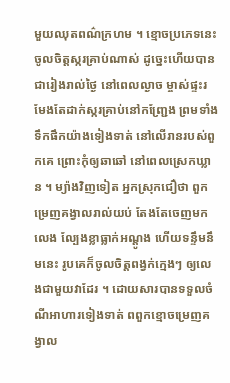មួយឈុតពណ៌ក្រហម ។ ខ្មោចប្រភេទនេះ ចូលចិត្តស្ករគ្រាប់ណាស់ ដូច្នេះហើយបានជារៀងរាល់ថ្ងៃ នៅពេលល្ងាច ម្ចាស់ផ្ទះរមែងតែដាក់ស្ករគ្រាប់នៅកញ្ជ្រែង ព្រមទាំងទឹកផឹកយ៉ាងទៀងទាត់ នៅលើរានរបស់ពួកគេ ព្រោះកុំឲ្យឆាឆៅ នៅពេលស្រេកឃ្លាន ។ ម្យ៉ាងវិញទៀត អ្នកស្រុកជឿថា ពួកម្រេញគង្វាលរាល់យប់ តែងតែចេញមកលេង ល្បែងខ្លាធ្លាក់អណ្តូង ហើយទន្ទឹមនឹមនេះ រូបគេក៏ចូលចិត្តពង្វក់ក្មេងៗ ឲ្យលេងជាមួយវាដែរ ។ ដោយសារបានទទួលចំណីអាហារទៀងទាត់ ពពួកខ្មោចម្រេញគង្វាល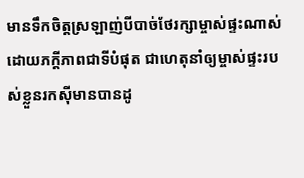មានទឹកចិត្តស្រឡាញ់បីបាច់ថែរក្សាម្ចាស់ផ្ទះណាស់ ដោយភក្តីភាពជាទីបំផុត ជាហេតុនាំឲ្យម្ចាស់ផ្ទះរបស់ខ្លួនរកស៊ីមានបានដូ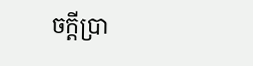ចក្តីប្រា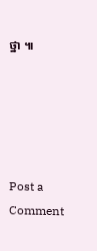ថ្នា ៕





Post a Comment